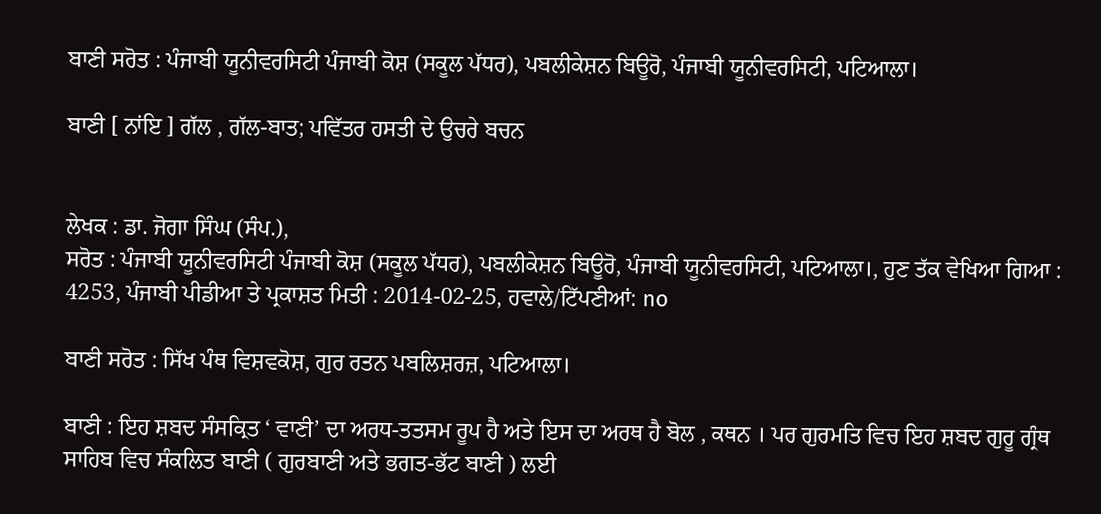ਬਾਣੀ ਸਰੋਤ : ਪੰਜਾਬੀ ਯੂਨੀਵਰਸਿਟੀ ਪੰਜਾਬੀ ਕੋਸ਼ (ਸਕੂਲ ਪੱਧਰ), ਪਬਲੀਕੇਸ਼ਨ ਬਿਊਰੋ, ਪੰਜਾਬੀ ਯੂਨੀਵਰਸਿਟੀ, ਪਟਿਆਲਾ।

ਬਾਣੀ [ ਨਾਂਇ ] ਗੱਲ , ਗੱਲ-ਬਾਤ; ਪਵਿੱਤਰ ਹਸਤੀ ਦੇ ਉਚਰੇ ਬਚਨ


ਲੇਖਕ : ਡਾ. ਜੋਗਾ ਸਿੰਘ (ਸੰਪ.),
ਸਰੋਤ : ਪੰਜਾਬੀ ਯੂਨੀਵਰਸਿਟੀ ਪੰਜਾਬੀ ਕੋਸ਼ (ਸਕੂਲ ਪੱਧਰ), ਪਬਲੀਕੇਸ਼ਨ ਬਿਊਰੋ, ਪੰਜਾਬੀ ਯੂਨੀਵਰਸਿਟੀ, ਪਟਿਆਲਾ।, ਹੁਣ ਤੱਕ ਵੇਖਿਆ ਗਿਆ : 4253, ਪੰਜਾਬੀ ਪੀਡੀਆ ਤੇ ਪ੍ਰਕਾਸ਼ਤ ਮਿਤੀ : 2014-02-25, ਹਵਾਲੇ/ਟਿੱਪਣੀਆਂ: no

ਬਾਣੀ ਸਰੋਤ : ਸਿੱਖ ਪੰਥ ਵਿਸ਼ਵਕੋਸ਼, ਗੁਰ ਰਤਨ ਪਬਲਿਸ਼ਰਜ਼, ਪਟਿਆਲਾ।

ਬਾਣੀ : ਇਹ ਸ਼ਬਦ ਸੰਸਕ੍ਰਿਤ ‘ ਵਾਣੀ’ ਦਾ ਅਰਧ-ਤਤਸਮ ਰੂਪ ਹੈ ਅਤੇ ਇਸ ਦਾ ਅਰਥ ਹੈ ਬੋਲ , ਕਥਨ । ਪਰ ਗੁਰਮਤਿ ਵਿਚ ਇਹ ਸ਼ਬਦ ਗੁਰੂ ਗ੍ਰੰਥ ਸਾਹਿਬ ਵਿਚ ਸੰਕਲਿਤ ਬਾਣੀ ( ਗੁਰਬਾਣੀ ਅਤੇ ਭਗਤ-ਭੱਟ ਬਾਣੀ ) ਲਈ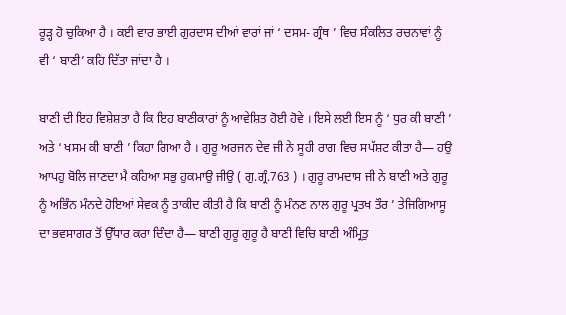ਰੂੜ੍ਹ ਹੋ ਚੁਕਿਆ ਹੈ । ਕਈ ਵਾਰ ਭਾਈ ਗੁਰਦਾਸ ਦੀਆਂ ਵਾਰਾਂ ਜਾਂ ‘ ਦਸਮ- ਗ੍ਰੰਥ ’ ਵਿਚ ਸੰਕਲਿਤ ਰਚਨਾਵਾਂ ਨੂੰ ਵੀ ‘ ਬਾਣੀ’ ਕਹਿ ਦਿੱਤਾ ਜਾਂਦਾ ਹੈ ।

ਬਾਣੀ ਦੀ ਇਹ ਵਿਸ਼ੇਸ਼ਤਾ ਹੈ ਕਿ ਇਹ ਬਾਣੀਕਾਰਾਂ ਨੂੰ ਆਵੇਸ਼ਿਤ ਹੋਈ ਹੋਵੇ । ਇਸੇ ਲਈ ਇਸ ਨੂੰ ‘ ਧੁਰ ਕੀ ਬਾਣੀ ’ ਅਤੇ ‘ ਖਸਮ ਕੀ ਬਾਣੀ ’ ਕਿਹਾ ਗਿਆ ਹੈ । ਗੁਰੂ ਅਰਜਨ ਦੇਵ ਜੀ ਨੇ ਸੂਹੀ ਰਾਗ ਵਿਚ ਸਪੱਸ਼ਟ ਕੀਤਾ ਹੈ— ਹਉ ਆਪਹੁ ਬੋਲਿ ਜਾਣਦਾ ਮੈ ਕਹਿਆ ਸਭੁ ਹੁਕਮਾਉ ਜੀਉ ( ਗੁ.ਗ੍ਰੰ.763 ) । ਗੁਰੂ ਰਾਮਦਾਸ ਜੀ ਨੇ ਬਾਣੀ ਅਤੇ ਗੁਰੂ ਨੂੰ ਅਭਿੰਨ ਮੰਨਦੇ ਹੋਇਆਂ ਸੇਵਕ ਨੂੰ ਤਾਕੀਦ ਕੀਤੀ ਹੈ ਕਿ ਬਾਣੀ ਨੂੰ ਮੰਨਣ ਨਾਲ ਗੁਰੂ ਪ੍ਰਤਖ ਤੌਰ ’ ਤੇਜਿਗਿਆਸੂ ਦਾ ਭਵਸਾਗਰ ਤੋਂ ਉੱਧਾਰ ਕਰਾ ਦਿੰਦਾ ਹੈ— ਬਾਣੀ ਗੁਰੂ ਗੁਰੂ ਹੈ ਬਾਣੀ ਵਿਚਿ ਬਾਣੀ ਅੰਮ੍ਰਿਤੁ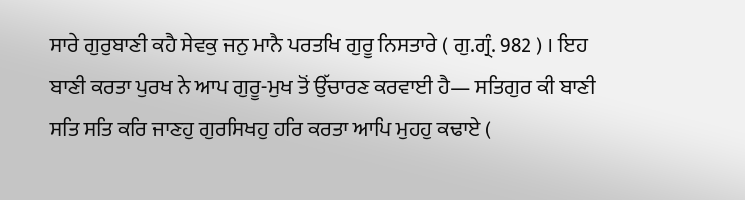ਸਾਰੇ ਗੁਰੁਬਾਣੀ ਕਹੈ ਸੇਵਕੁ ਜਨੁ ਮਾਨੈ ਪਰਤਖਿ ਗੁਰੂ ਨਿਸਤਾਰੇ ( ਗੁ.ਗ੍ਰੰ. 982 ) । ਇਹ ਬਾਣੀ ਕਰਤਾ ਪੁਰਖ ਨੇ ਆਪ ਗੁਰੂ-ਮੁਖ ਤੋਂ ਉੱਚਾਰਣ ਕਰਵਾਈ ਹੈ— ਸਤਿਗੁਰ ਕੀ ਬਾਣੀ ਸਤਿ ਸਤਿ ਕਰਿ ਜਾਣਹੁ ਗੁਰਸਿਖਹੁ ਹਰਿ ਕਰਤਾ ਆਪਿ ਮੁਹਹੁ ਕਢਾਏ (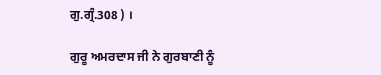ਗੁ.ਗ੍ਰੰ.308 ) ।

ਗੁਰੂ ਅਮਰਦਾਸ ਜੀ ਨੇ ਗੁਰਬਾਣੀ ਨੂੰ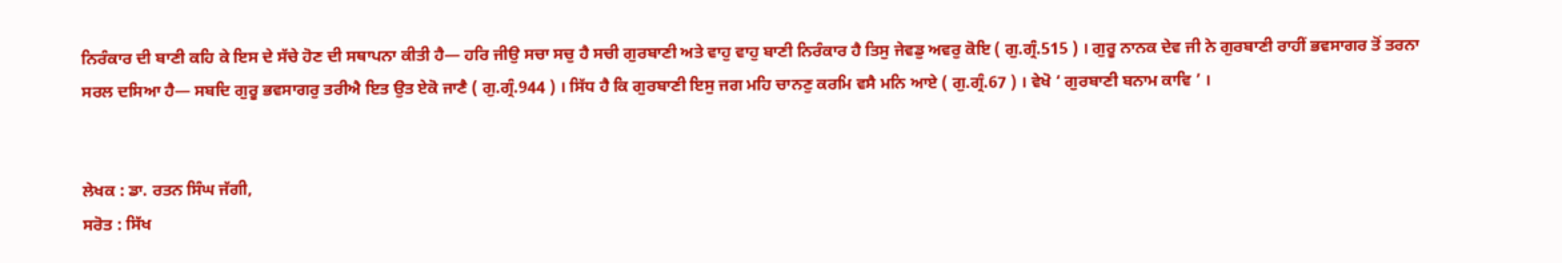ਨਿਰੰਕਾਰ ਦੀ ਬਾਣੀ ਕਹਿ ਕੇ ਇਸ ਦੇ ਸੱਚੇ ਹੋਣ ਦੀ ਸਥਾਪਨਾ ਕੀਤੀ ਹੈ— ਹਰਿ ਜੀਉ ਸਚਾ ਸਚੁ ਹੈ ਸਚੀ ਗੁਰਬਾਣੀ ਅਤੇ ਵਾਹੁ ਵਾਹੁ ਬਾਣੀ ਨਿਰੰਕਾਰ ਹੈ ਤਿਸੁ ਜੇਵਡੁ ਅਵਰੁ ਕੋਇ ( ਗੁ.ਗ੍ਰੰ.515 ) । ਗੁਰੂ ਨਾਨਕ ਦੇਵ ਜੀ ਨੇ ਗੁਰਬਾਣੀ ਰਾਹੀਂ ਭਵਸਾਗਰ ਤੋਂ ਤਰਨਾ ਸਰਲ ਦਸਿਆ ਹੈ— ਸਬਦਿ ਗੁਰੂ ਭਵਸਾਗਰੁ ਤਰੀਐ ਇਤ ਉਤ ਏਕੋ ਜਾਣੈ ( ਗੁ.ਗ੍ਰੰ.944 ) । ਸਿੱਧ ਹੈ ਕਿ ਗੁਰਬਾਣੀ ਇਸੁ ਜਗ ਮਹਿ ਚਾਨਣੁ ਕਰਮਿ ਵਸੈ ਮਨਿ ਆਏ ( ਗੁ.ਗ੍ਰੰ.67 ) । ਵੇਖੋ ‘ ਗੁਰਬਾਣੀ ਬਨਾਮ ਕਾਵਿ ’ ।


ਲੇਖਕ : ਡਾ. ਰਤਨ ਸਿੰਘ ਜੱਗੀ,
ਸਰੋਤ : ਸਿੱਖ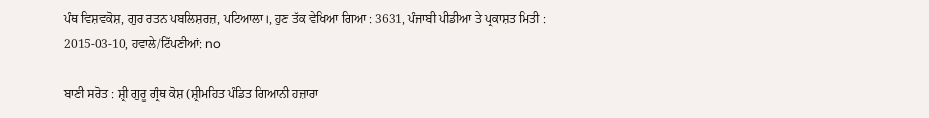ਪੰਥ ਵਿਸ਼ਵਕੋਸ਼, ਗੁਰ ਰਤਨ ਪਬਲਿਸ਼ਰਜ਼, ਪਟਿਆਲਾ।, ਹੁਣ ਤੱਕ ਵੇਖਿਆ ਗਿਆ : 3631, ਪੰਜਾਬੀ ਪੀਡੀਆ ਤੇ ਪ੍ਰਕਾਸ਼ਤ ਮਿਤੀ : 2015-03-10, ਹਵਾਲੇ/ਟਿੱਪਣੀਆਂ: no

ਬਾਣੀ ਸਰੋਤ : ਸ਼੍ਰੀ ਗੁਰੂ ਗ੍ਰੰਥ ਕੋਸ਼ (ਸ਼੍ਰੀਮਹਿਤ ਪੰਡਿਤ ਗਿਆਨੀ ਹਜ਼ਾਰਾ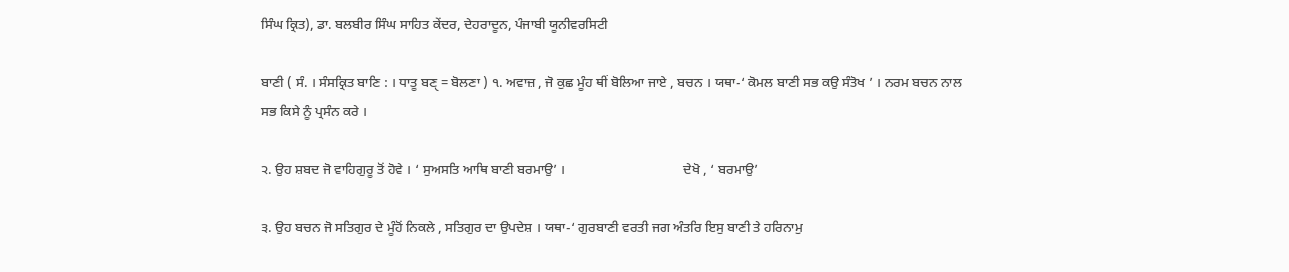ਸਿੰਘ ਕ੍ਰਿਤ), ਡਾ. ਬਲਬੀਰ ਸਿੰਘ ਸਾਹਿਤ ਕੇਂਦਰ, ਦੇਹਰਾਦੂਨ, ਪੰਜਾਬੀ ਯੂਨੀਵਰਸਿਟੀ

ਬਾਣੀ ( ਸੰ. । ਸੰਸਕ੍ਰਿਤ ਬਾਣਿ : । ਧਾਤੂ ਬਣੑ = ਬੋਲਣਾ ) ੧. ਅਵਾਜ਼ , ਜੋ ਕੁਛ ਮੂੰਹ ਥੀਂ ਬੋਲਿਆ ਜਾਏ , ਬਚਨ । ਯਥਾ-‘ ਕੋਮਲ ਬਾਣੀ ਸਭ ਕਉ ਸੰਤੋਖ ’ । ਨਰਮ ਬਚਨ ਨਾਲ ਸਭ ਕਿਸੇ ਨੂੰ ਪ੍ਰਸੰਨ ਕਰੇ ।

੨. ਉਹ ਸ਼ਬਦ ਜੋ ਵਾਹਿਗੁਰੂ ਤੋਂ ਹੋਵੇ । ‘ ਸੁਅਸਤਿ ਆਥਿ ਬਾਣੀ ਬਰਮਾਉ’ ।                                   ਦੇਖੋ , ‘ ਬਰਮਾਉ’

੩. ਉਹ ਬਚਨ ਜੋ ਸਤਿਗੁਰ ਦੇ ਮੂੰਹੋਂ ਨਿਕਲੇ , ਸਤਿਗੁਰ ਦਾ ਉਪਦੇਸ਼ । ਯਥਾ-‘ ਗੁਰਬਾਣੀ ਵਰਤੀ ਜਗ ਅੰਤਰਿ ਇਸੁ ਬਾਣੀ ਤੇ ਹਰਿਨਾਮੁ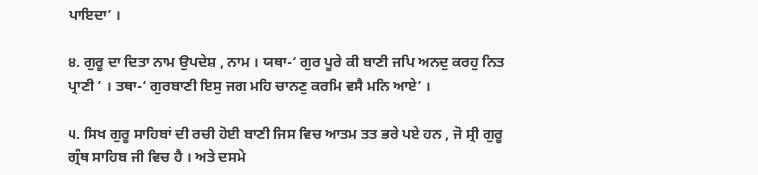ਪਾਇਦਾ’ ।

੪. ਗੁਰੂ ਦਾ ਦਿਤਾ ਨਾਮ ਉਪਦੇਸ਼ , ਨਾਮ । ਯਥਾ-‘ ਗੁਰ ਪੂਰੇ ਕੀ ਬਾਣੀ ਜਪਿ ਅਨਦੁ ਕਰਹੁ ਨਿਤ ਪ੍ਰਾਣੀ ’ । ਤਥਾ-‘ ਗੁਰਬਾਣੀ ਇਸੁ ਜਗ ਮਹਿ ਚਾਨਣੁ ਕਰਮਿ ਵਸੈ ਮਨਿ ਆਏ’ ।

੫. ਸਿਖ ਗੁਰੂ ਸਾਹਿਬਾਂ ਦੀ ਰਚੀ ਹੋਈ ਬਾਣੀ ਜਿਸ ਵਿਚ ਆਤਮ ਤਤ ਭਰੇ ਪਏ ਹਨ , ਜੋ ਸ੍ਰੀ ਗੁਰੂ ਗ੍ਰੰਥ ਸਾਹਿਬ ਜੀ ਵਿਚ ਹੈ । ਅਤੇ ਦਸਮੇ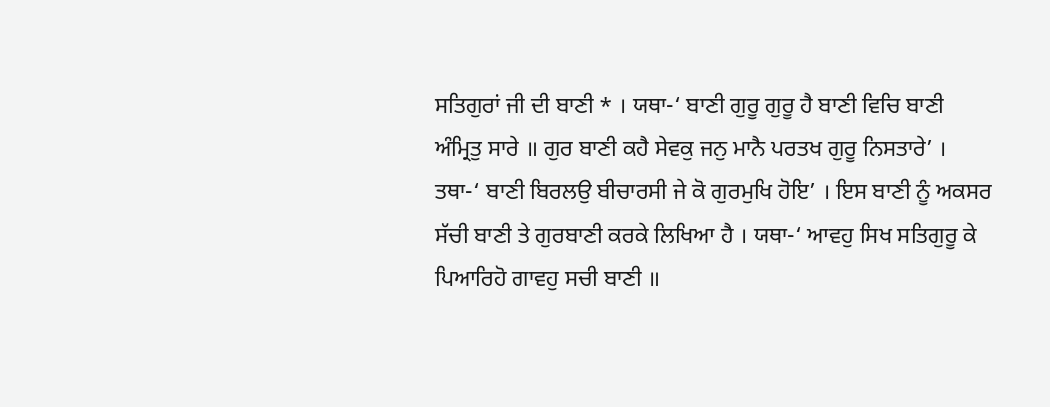ਸਤਿਗੁਰਾਂ ਜੀ ਦੀ ਬਾਣੀ * । ਯਥਾ-‘ ਬਾਣੀ ਗੁਰੂ ਗੁਰੂ ਹੈ ਬਾਣੀ ਵਿਚਿ ਬਾਣੀ ਅੰਮ੍ਰਿਤੁ ਸਾਰੇ ॥ ਗੁਰ ਬਾਣੀ ਕਹੈ ਸੇਵਕੁ ਜਨੁ ਮਾਨੈ ਪਰਤਖ ਗੁਰੂ ਨਿਸਤਾਰੇ’ । ਤਥਾ-‘ ਬਾਣੀ ਬਿਰਲਉ ਬੀਚਾਰਸੀ ਜੇ ਕੋ ਗੁਰਮੁਖਿ ਹੋਇ’ । ਇਸ ਬਾਣੀ ਨੂੰ ਅਕਸਰ ਸੱਚੀ ਬਾਣੀ ਤੇ ਗੁਰਬਾਣੀ ਕਰਕੇ ਲਿਖਿਆ ਹੈ । ਯਥਾ-‘ ਆਵਹੁ ਸਿਖ ਸਤਿਗੁਰੂ ਕੇ ਪਿਆਰਿਹੋ ਗਾਵਹੁ ਸਚੀ ਬਾਣੀ ॥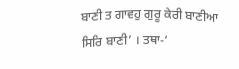ਬਾਣੀ ਤ ਗਾਵਹੁ ਗੁਰੂ ਕੇਰੀ ਬਾਣੀਆ ਸਿਰਿ ਬਾਣੀ’ । ਤਥਾ-‘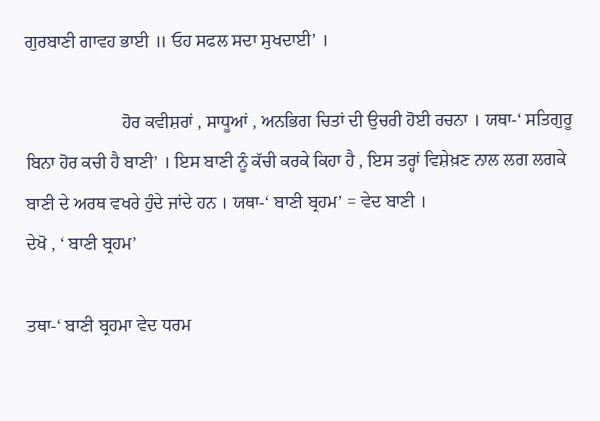ਗੁਰਬਾਣੀ ਗਾਵਹ ਭਾਈ ॥ ਓਹ ਸਫਲ ਸਦਾ ਸੁਖਦਾਈ’ ।

                      ਹੋਰ ਕਵੀਸ਼ਰਾਂ , ਸਾਧੂਆਂ , ਅਨਭਿਗ ਚਿਤਾਂ ਦੀ ਉਚਰੀ ਹੋਈ ਰਚਨਾ । ਯਥਾ-‘ ਸਤਿਗੁਰੂ ਬਿਨਾ ਹੋਰ ਕਚੀ ਹੈ ਬਾਣੀ’ । ਇਸ ਬਾਣੀ ਨੂੰ ਕੱਚੀ ਕਰਕੇ ਕਿਹਾ ਹੈ , ਇਸ ਤਰ੍ਹਾਂ ਵਿਸ਼ੇਖ਼ਣ ਨਾਲ ਲਗ ਲਗਕੇ ਬਾਣੀ ਦੇ ਅਰਥ ਵਖਰੇ ਹੁੰਦੇ ਜਾਂਦੇ ਹਨ । ਯਥਾ-‘ ਬਾਣੀ ਬ੍ਰਹਮ’ = ਵੇਦ ਬਾਣੀ ।                                               ਦੇਖੋ , ‘ ਬਾਣੀ ਬ੍ਰਹਮ’

ਤਥਾ-‘ ਬਾਣੀ ਬ੍ਰਹਮਾ ਵੇਦ ਧਰਮ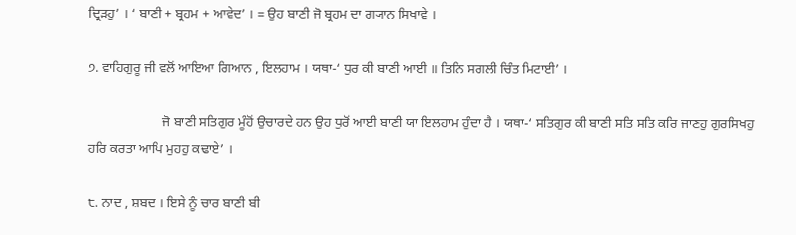ਦ੍ਰਿੜਹੁ’ । ‘ ਬਾਣੀ + ਬ੍ਰਹਮ + ਆਵੇਦ’ । = ਉਹ ਬਾਣੀ ਜੋ ਬ੍ਰਹਮ ਦਾ ਗ੍ਯਾਨ ਸਿਖਾਵੇ ।

੭. ਵਾਹਿਗੁਰੂ ਜੀ ਵਲੋਂ ਆਇਆ ਗਿਆਨ , ਇਲਹਾਮ । ਯਥਾ-‘ ਧੁਰ ਕੀ ਬਾਣੀ ਆਈ ॥ ਤਿਨਿ ਸਗਲੀ ਚਿੰਤ ਮਿਟਾਈ’ ।

                      ਜੋ ਬਾਣੀ ਸਤਿਗੁਰ ਮੂੰਹੋਂ ਉਚਾਰਦੇ ਹਨ ਉਹ ਧੁਰੋਂ ਆਈ ਬਾਣੀ ਯਾ ਇਲਹਾਮ ਹੁੰਦਾ ਹੈ । ਯਥਾ-‘ ਸਤਿਗੁਰ ਕੀ ਬਾਣੀ ਸਤਿ ਸਤਿ ਕਰਿ ਜਾਣਹੁ ਗੁਰਸਿਖਹੁ ਹਰਿ ਕਰਤਾ ਆਪਿ ਮੁਹਹੁ ਕਢਾਏ’ ।

੮. ਨਾਦ , ਸ਼ਬਦ । ਇਸੇ ਨੂੰ ਚਾਰ ਬਾਣੀ ਬੀ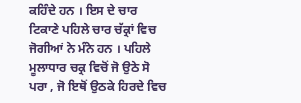ਕਹਿੰਦੇ ਹਨ । ਇਸ ਦੇ ਚਾਰ ਟਿਕਾਣੇ ਪਹਿਲੇ ਚਾਰ ਚੱਕ੍ਰਾਂ ਵਿਚ ਜੋਗੀਆਂ ਨੇ ਮੰਨੇ ਹਨ । ਪਹਿਲੇ ਮੂਲਾਧਾਰ ਚਕ੍ਰ ਵਿਚੋਂ ਜੋ ਉਠੇ ਸੋ ਪਰਾ , ਜੋ ਇਥੋਂ ਉਠਕੇ ਹਿਰਦੇ ਵਿਚ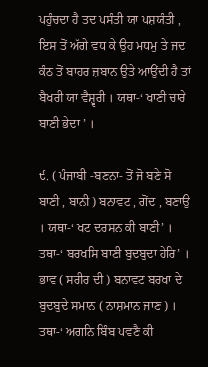ਪਹੁੰਚਦਾ ਹੈ ਤਦ ਪਸੰਤੀ ਯਾ ਪਸ਼ਯੰਤੀ , ਇਸ ਤੋਂ ਅੱਗੇ ਵਧ ਕੇ ਉਹ ਮਧਮੁ ਤੇ ਜਦ ਕੰਠ ਤੋਂ ਬਾਹਰ ਜ਼ਬਾਨ ਉਤੇ ਆਉਂਦੀ ਹੈ ਤਾਂ ਬੈਖਰੀ ਯਾ ਵੈਸ਼੍ਵਰੀ । ਯਥਾ-‘ ਖਾਣੀ ਚਾਰੇ ਬਾਣੀ ਭੇਦਾ ’ ।

੯. ( ਪੰਜਾਬੀ -ਬਣਨਾ- ਤੋਂ ਜੋ ਬਣੇ ਸੋ ਬਾਣੀ , ਬਾਨੀ ) ਬਨਾਵਟ , ਗੋਂਦ , ਬਣਾਉ । ਯਥਾ-‘ ਖਟ ਦਰਸਨ ਕੀ ਬਾਣੀ’ । ਤਥਾ-‘ ਬਰਖਸਿ ਬਾਣੀ ਬੁਦਬੁਦਾ ਹੇਰਿ’ । ਭਾਵ ( ਸਰੀਰ ਦੀ ) ਬਨਾਵਟ ਬਰਖਾ ਦੇ ਬੁਦਬੁਦੇ ਸਮਾਨ ( ਨਾਸ਼ਮਾਨ ਜਾਣ ) । ਤਥਾ-‘ ਅਗਨਿ ਬਿੰਬ ਪਵਣੈ ਕੀ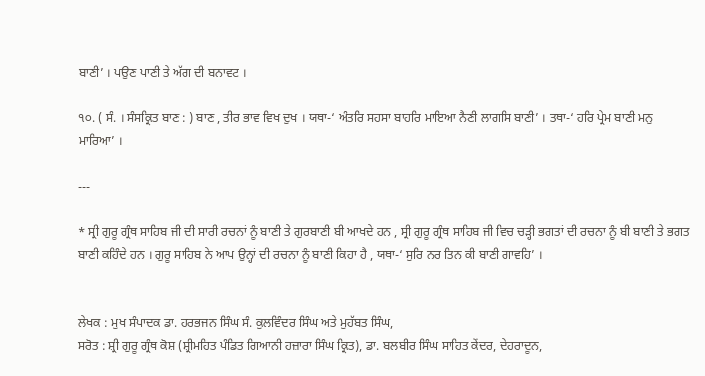ਬਾਣੀ’ । ਪਉਣ ਪਾਣੀ ਤੇ ਅੱਗ ਦੀ ਬਨਾਵਟ ।

੧੦. ( ਸੰ. । ਸੰਸਕ੍ਰਿਤ ਬਾਣ : ) ਬਾਣ , ਤੀਰ ਭਾਵ ਵਿਖ ਦੁਖ । ਯਥਾ-‘ ਅੰਤਰਿ ਸਹਸਾ ਬਾਹਰਿ ਮਾਇਆ ਨੈਣੀ ਲਾਗਸਿ ਬਾਣੀ’ । ਤਥਾ-‘ ਹਰਿ ਪ੍ਰੇਮ ਬਾਣੀ ਮਨੁ ਮਾਰਿਆ’ ।

---

* ਸ੍ਰੀ ਗੁਰੂ ਗ੍ਰੰਥ ਸਾਹਿਬ ਜੀ ਦੀ ਸਾਰੀ ਰਚਨਾਂ ਨੂੰ ਬਾਣੀ ਤੇ ਗੁਰਬਾਣੀ ਬੀ ਆਖਦੇ ਹਨ , ਸ੍ਰੀ ਗੁਰੂ ਗ੍ਰੰਥ ਸਾਹਿਬ ਜੀ ਵਿਚ ਚੜ੍ਹੀ ਭਗਤਾਂ ਦੀ ਰਚਨਾ ਨੂੰ ਬੀ ਬਾਣੀ ਤੇ ਭਗਤ ਬਾਣੀ ਕਹਿੰਦੇ ਹਨ । ਗੁਰੂ ਸਾਹਿਬ ਨੇ ਆਪ ਉਨ੍ਹਾਂ ਦੀ ਰਚਨਾ ਨੂੰ ਬਾਣੀ ਕਿਹਾ ਹੈ , ਯਥਾ-‘ ਸੁਰਿ ਨਰ ਤਿਨ ਕੀ ਬਾਣੀ ਗਾਵਹਿ’ ।


ਲੇਖਕ : ਮੁਖ ਸੰਪਾਦਕ ਡਾ. ਹਰਭਜਨ ਸਿੰਘ ਸੰ. ਕੁਲਵਿੰਦਰ ਸਿੰਘ ਅਤੇ ਮੁਹੱਬਤ ਸਿੰਘ,
ਸਰੋਤ : ਸ਼੍ਰੀ ਗੁਰੂ ਗ੍ਰੰਥ ਕੋਸ਼ (ਸ਼੍ਰੀਮਹਿਤ ਪੰਡਿਤ ਗਿਆਨੀ ਹਜ਼ਾਰਾ ਸਿੰਘ ਕ੍ਰਿਤ), ਡਾ. ਬਲਬੀਰ ਸਿੰਘ ਸਾਹਿਤ ਕੇਂਦਰ, ਦੇਹਰਾਦੂਨ,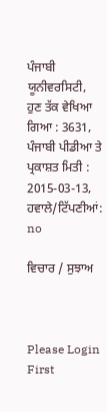ਪੰਜਾਬੀ ਯੂਨੀਵਰਸਿਟੀ, ਹੁਣ ਤੱਕ ਵੇਖਿਆ ਗਿਆ : 3631, ਪੰਜਾਬੀ ਪੀਡੀਆ ਤੇ ਪ੍ਰਕਾਸ਼ਤ ਮਿਤੀ : 2015-03-13, ਹਵਾਲੇ/ਟਿੱਪਣੀਆਂ: no

ਵਿਚਾਰ / ਸੁਝਾਅ



Please Login First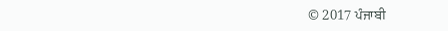© 2017 ਪੰਜਾਬੀ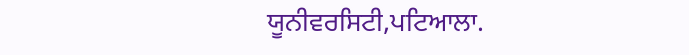ਯੂਨੀਵਰਸਿਟੀ,ਪਟਿਆਲਾ.